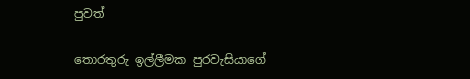පුවත්

තොරතුරු ඉල්ලීමක පුරවැසියාගේ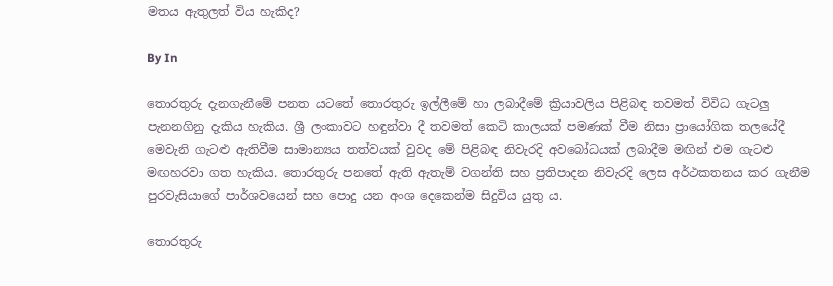මතය ඇතුලත් විය හැකිද?

By In

තොරතුරු දැනගැනීමේ පනත යටතේ තොරතුරු ඉල්ලීමේ හා ලබාදීමේ ක්‍රියාවලිය පිළිබඳ තවමත් විවිධ ගැටලු පැනනගිනු දැකිය හැකිය. ශ්‍රී ලංකාවට හඳුන්වා දී තවමත් කෙටි කාලයක් පමණක් වීම නිසා ප්‍රායෝගික තලයේදී මෙවැනි ගැටළු ඇතිවීම සාමාන්‍යය තත්වයක් වුවද මේ පිළිබඳ නිවැරදි අවබෝධයක් ලබාදීම මඟින් එම ගැටළු මඟහරවා ගත හැකිය. තොරතුරු පනතේ ඇති ඇතැම් වගන්ති සහ ප්‍රතිපාදන නිවැරදි ලෙස අර්ථකතනය කර ගැනීම පුරවැසියාගේ පාර්ශවයෙන් සහ පොදු යන අංශ දෙකෙන්ම සිදුවිය යුතු ය.

තොරතුරු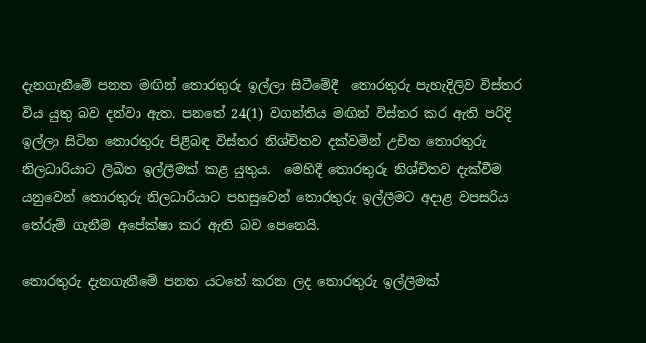දැනගැනීමේ පනත මඟින් තොරතුරු ඉල්ලා සිටීමේදී  තොරතුරු පැහැදිලිව විස්තර විය යුතු බව දන්වා ඇත. පනතේ 24(1) වගන්තිය මඟින් විස්තර කර ඇති පරිදි ඉල්ලා සිටින තොරතුරු පිළිබඳ විස්තර නිශ්චිතව දක්වමින් උචිත තොරතුරු නිලධාරියාට ලිඛිත ඉල්ලීමක් කළ යුතුය.  මෙහිදී තොරතුරු නිශ්චිතව දැක්වීම යනුවෙන් තොරතුරු නිලධාරියාට පහසුවෙන් තොරතුරු ඉල්ලීමට අදාළ වපසරිය තේරුම් ගැනීම අපේක්ෂා කර ඇති බව පෙනෙයි.

තොරතුරු දැනගැනීමේ පනත යටතේ කරන ලද තොරතුරු ඉල්ලීමක්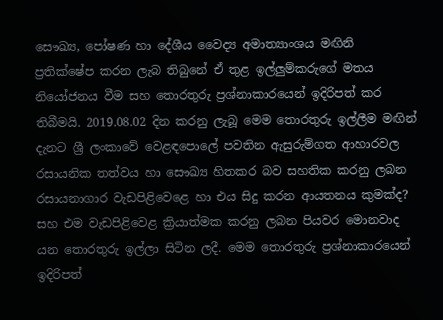සෞඛ්‍ය, පෝෂණ හා දේශීය වෛද්‍ය අමාත්‍යාංශය මඟිනි ප්‍රතික්ෂේප කරන ලැබ තිබුනේ ඒ තුළ ඉල්ලුම්කරුගේ මතය නියෝජනය වීම සහ තොරතුරු ප්‍රශ්නාකාරයෙන් ඉදිරිපත් කර තිබීමයි. 2019.08.02 දින කරනු ලැබූ මෙම තොරතුරු ඉල්ලීම මඟින් දැනට ශ්‍රී ලංකාවේ වෙළඳපොලේ පවතින ඇසුරුම්ගත ආහාරවල රසායනික තත්වය හා සෞඛ්‍ය හිතකර බව සහතික කරනු ලබන රසායනාගාර වැඩපිළිවෙළෙ හා එය සිදු කරන ආයතනය කුමක්ද? සහ එම වැඩපිළිවෙළ ක්‍රියාත්මක කරනු ලබන පියවර මොනවාද යන තොරතුරු ඉල්ලා සිටින ලදී. මෙම තොරතුරු ප්‍රශ්නාකාරයෙන් ඉදිරිපත්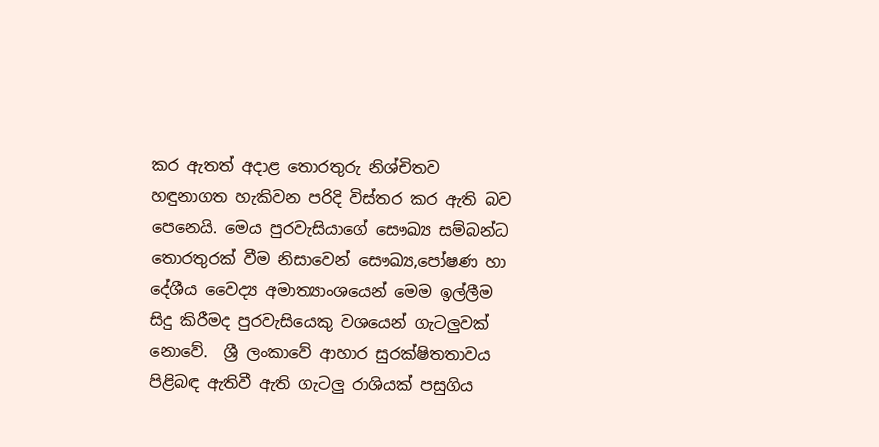කර ඇතත් අදාළ තොරතුරු නිශ්චිතව හඳුනාගත හැකිවන පරිදි විස්තර කර ඇති බව පෙනෙයි. මෙය පුරවැසියාගේ සෞඛ්‍ය සම්බන්ධ තොරතුරක් වීම නිසාවෙන් සෞඛ්‍ය,පෝෂණ හා දේශීය වෛද්‍ය අමාත්‍යාංශයෙන් මෙම ඉල්ලීම සිදු කිරීමද පුරවැසියෙකු වශයෙන් ගැටලුවක් නොවේ.  ශ්‍රී ලංකාවේ ආහාර සුරක්ෂිතතාවය පිළිබඳ ඇතිවී ඇති ගැටලු රාශියක් පසුගිය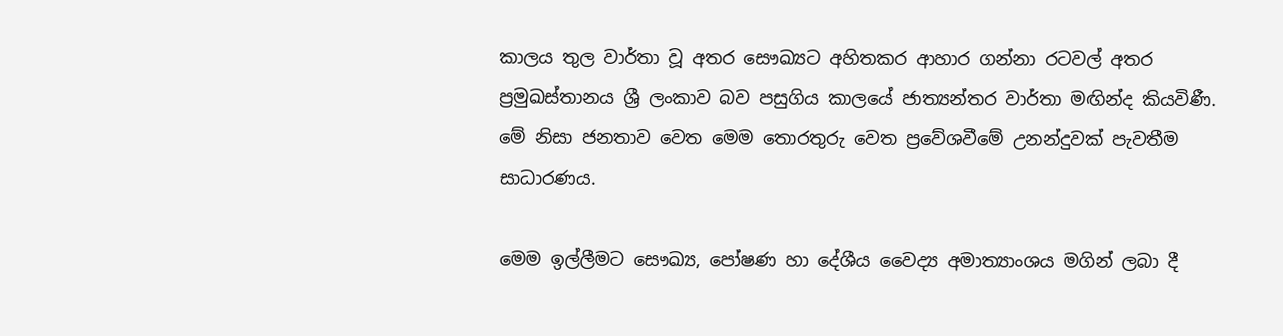කාලය තුල වාර්තා වූ අතර සෞඛ්‍යට අහිතකර ආහාර ගන්නා රටවල් අතර ප්‍රමුඛස්තානය ශ්‍රී ලංකාව බව පසුගිය කාලයේ ජාත්‍යන්තර වාර්තා මඟින්ද කියවිණී. මේ නිසා ජනතාව වෙත මෙම තොරතුරු වෙත ප්‍රවේශවීමේ උනන්දුවක් පැවතීම සාධාරණය.

මෙම ඉල්ලීමට සෞඛ්‍ය, පෝෂණ හා දේශීය වෛද්‍ය අමාත්‍යාංශය මගින් ලබා දී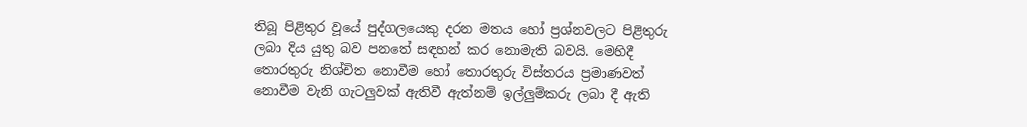තිබූ පිළිතුර වූයේ පුද්ගලයෙකු දරන මතය හෝ ප්‍රශ්නවලට පිළිතුරු ලබා දිය යුතු බව පනතේ සඳහන් කර නොමැති බවයි. මෙහිදී තොරතුරු නිශ්චිත නොවීම හෝ තොරතුරු විස්තරය ප්‍රමාණවත් නොවීම වැනි ගැටලුවක් ඇතිවී ඇත්නම් ඉල්ලුම්කරු ලබා දී ඇති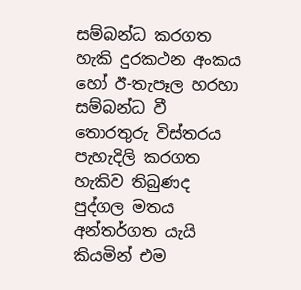සම්බන්ධ කරගත හැකි දුරකථන අංකය හෝ ඊ-තැපෑල හරහා සම්බන්ධ වී තොරතුරු විස්තරය පැහැදිලි කරගත හැකිව තිබුණද පුද්ගල මතය අන්තර්ගත යැයි කියමින් එම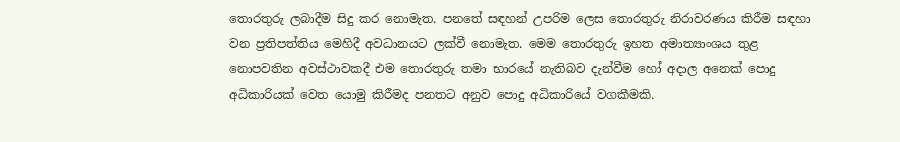තොරතුරු ලබාදීම සිදු කර නොමැත. පනතේ සඳහන් උපරිම ලෙස තොරතුරු නිරාවරණය කිරීම සඳහා වන ප්‍රතිපත්තිය මෙහිදී අවධානයට ලක්වී නොමැත. මෙම තොරතුරු ඉහත අමාත්‍යාංශය තුළ නොපවතින අවස්ථාවකදී එම තොරතුරු තමා භාරයේ නැතිබව දැන්වීම හෝ අදාල අනෙක් පොදු අධිකාරියක් වෙත යොමු කිරීමද පනතට අනුව පොදු අධිකාරියේ වගකීමකි.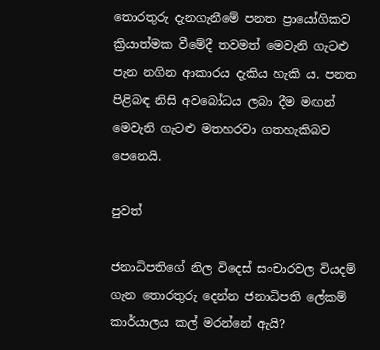තොරතුරු දැනගැනීමේ පනත ප්‍රායෝගිකව ක්‍රියාත්මක වීමේදී තවමත් මෙවැනි ගැටළු පැන නගින ආකාරය දැකිය හැකි ය. පනත පිළිබඳ නිසි අවබෝධය ලබා දීම මඟන් මෙවැනි ගැටළු මතහරවා ගතහැකිබව පෙනෙයි.

පුවත්

ජනාධිපතිගේ නිල විදෙස් සංචාරවල වියදම් ගැන තොරතුරු දෙන්න ජනාධිපති ලේකම් කාර්යාලය කල් මරන්නේ ඇයි?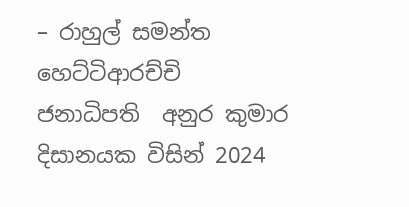– රාහුල් සමන්ත හෙට්ටිආරච්චි  ජනාධිපති  අනුර කුමාර දිසානයක විසින් 2024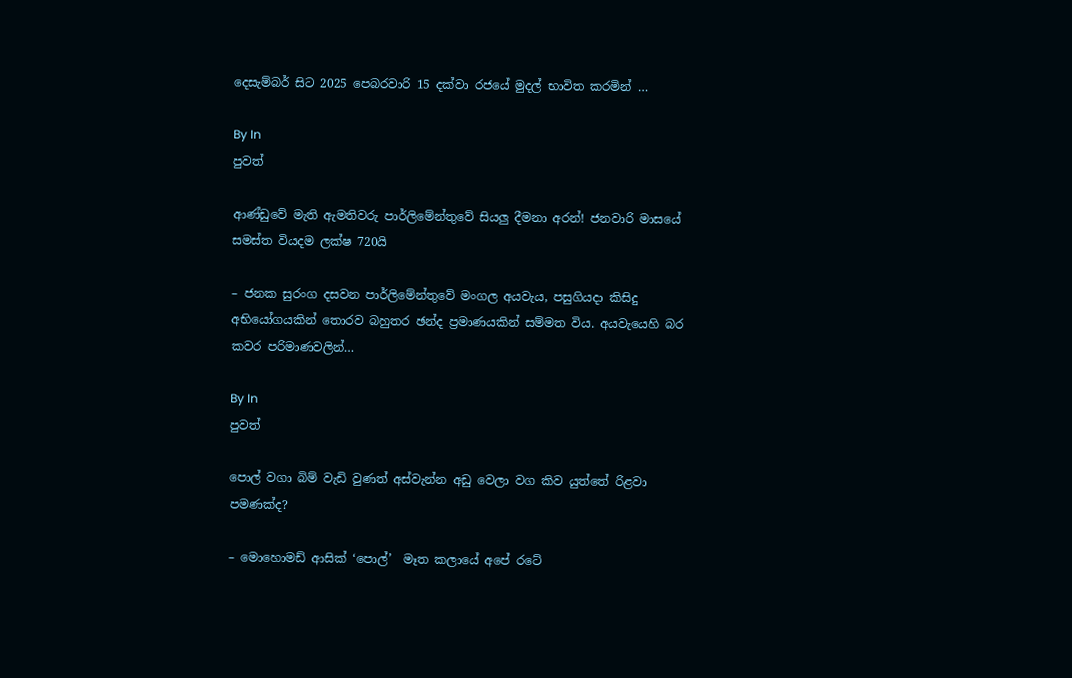දෙසැම්බර් සිට 2025 පෙබරවාරි 15 දක්වා රජයේ මුදල් භාවිත කරමින් …

By In
පුවත්

ආණ්ඩුවේ මැති ඇමතිවරු පාර්ලිමේන්තුවේ සියලු දීමනා අරන්! ජනවාරි මාසයේ සමස්ත වියදම ලක්ෂ 720යි

– ජනක සුරංග දසවන පාර්ලිමේන්තුවේ මංගල අයවැය, පසුගියදා කිසිදු අභියෝගයකින් තොරව බහුතර ඡන්ද ප්‍රමාණයකින් සම්මත විය. අයවැයෙහි බර කවර පරිමාණවලින්…

By In
පුවත්

පොල් වගා බිම් වැඩි වුණත් අස්වැන්න අඩු වෙලා වග කිව යුත්තේ රිළවා පමණක්ද?

– මොහොමඩ් ආසික් ‘පොල්’  මෑත කලායේ අපේ රටේ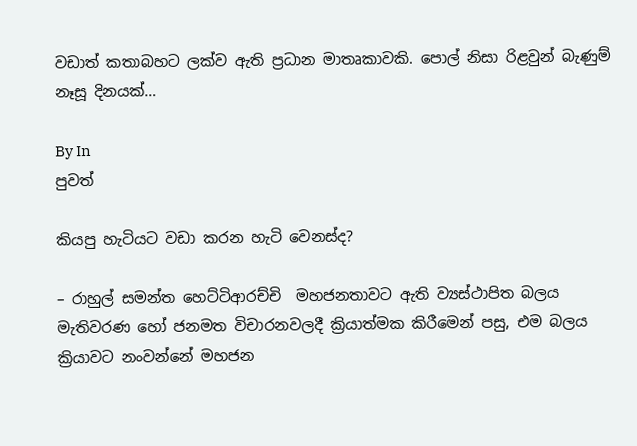වඩාත් කතාබහට ලක්ව ඇති ප්‍රධාන මාතෘකාවකි. පොල් නිසා රිළවුන් බැණුම් නෑසූ දිනයක්…

By In
පුවත්

කියපු හැටියට වඩා කරන හැටි වෙනස්ද?

– රාහුල් සමන්ත හෙට්ටිආරච්චි  මහජනතාවට ඇති ව්‍යස්ථාපිත බලය මැතිවරණ හෝ ජනමත විචාරනවලදී ක්‍රියාත්මක කිරීමෙන් පසු, එම බලය ක්‍රියාවට නංවන්නේ මහජන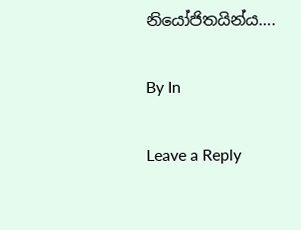නියෝජිතයින්ය….

By In

Leave a Reply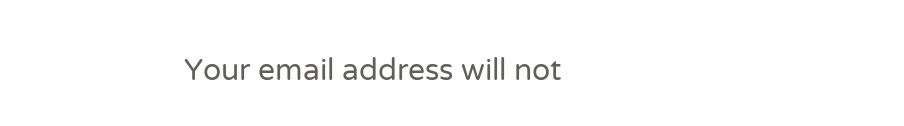Your email address will not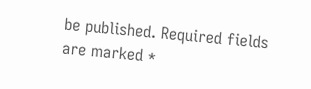be published. Required fields are marked *